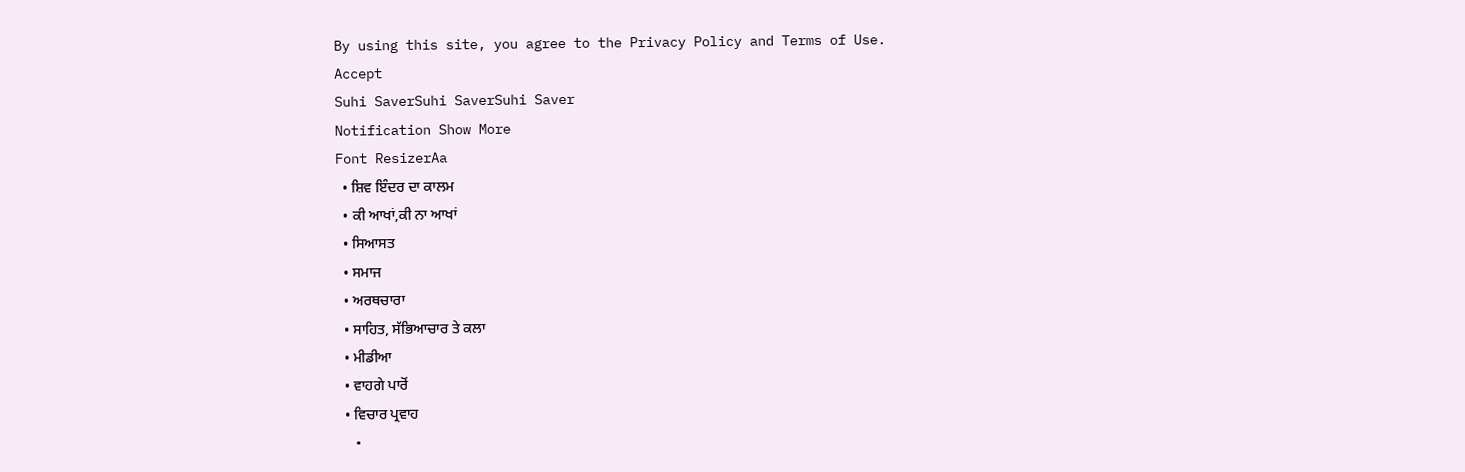By using this site, you agree to the Privacy Policy and Terms of Use.
Accept
Suhi SaverSuhi SaverSuhi Saver
Notification Show More
Font ResizerAa
  • ਸ਼ਿਵ ਇੰਦਰ ਦਾ ਕਾਲਮ
  • ਕੀ ਆਖਾਂ,ਕੀ ਨਾ ਆਖਾਂ
  • ਸਿਆਸਤ
  • ਸਮਾਜ
  • ਅਰਥਚਾਰਾ
  • ਸਾਹਿਤ, ਸੱਭਿਆਚਾਰ ਤੇ ਕਲਾ
  • ਮੀਡੀਆ
  • ਵਾਹਗੇ ਪਾਰੋਂ
  • ਵਿਚਾਰ ਪ੍ਰਵਾਹ
  •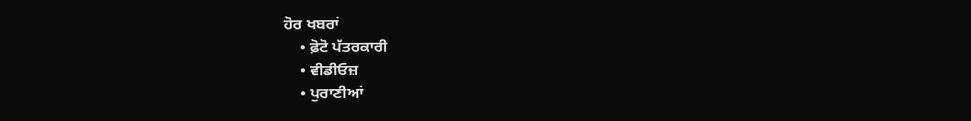ਹੋਰ ਖਬਰਾਂ
    • ਫ਼ੋਟੋ ਪੱਤਰਕਾਰੀ
    • ਵੀਡੀਓਜ਼
    • ਪੁਰਾਣੀਆਂ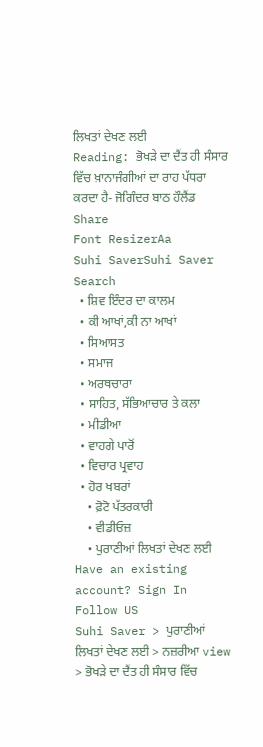ਲਿਖਤਾਂ ਦੇਖਣ ਲਈ
Reading: ਭੋਖੜੇ ਦਾ ਦੈਂਤ ਹੀ ਸੰਸਾਰ ਵਿੱਚ ਖ਼ਾਨਾਜੰਗੀਆਂ ਦਾ ਰਾਹ ਪੱਧਰਾ ਕਰਦਾ ਹੈ- ਜੋਗਿੰਦਰ ਬਾਠ ਹੌਲੈਂਡ
Share
Font ResizerAa
Suhi SaverSuhi Saver
Search
  • ਸ਼ਿਵ ਇੰਦਰ ਦਾ ਕਾਲਮ
  • ਕੀ ਆਖਾਂ,ਕੀ ਨਾ ਆਖਾਂ
  • ਸਿਆਸਤ
  • ਸਮਾਜ
  • ਅਰਥਚਾਰਾ
  • ਸਾਹਿਤ, ਸੱਭਿਆਚਾਰ ਤੇ ਕਲਾ
  • ਮੀਡੀਆ
  • ਵਾਹਗੇ ਪਾਰੋਂ
  • ਵਿਚਾਰ ਪ੍ਰਵਾਹ
  • ਹੋਰ ਖਬਰਾਂ
    • ਫ਼ੋਟੋ ਪੱਤਰਕਾਰੀ
    • ਵੀਡੀਓਜ਼
    • ਪੁਰਾਣੀਆਂ ਲਿਖਤਾਂ ਦੇਖਣ ਲਈ
Have an existing account? Sign In
Follow US
Suhi Saver > ਪੁਰਾਣੀਆਂ ਲਿਖਤਾਂ ਦੇਖਣ ਲਈ > ਨਜ਼ਰੀਆ view > ਭੋਖੜੇ ਦਾ ਦੈਂਤ ਹੀ ਸੰਸਾਰ ਵਿੱਚ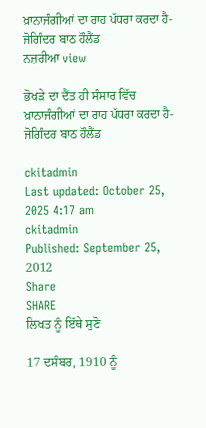ਖ਼ਾਨਾਜੰਗੀਆਂ ਦਾ ਰਾਹ ਪੱਧਰਾ ਕਰਦਾ ਹੈ- ਜੋਗਿੰਦਰ ਬਾਠ ਹੌਲੈਂਡ
ਨਜ਼ਰੀਆ view

ਭੋਖੜੇ ਦਾ ਦੈਂਤ ਹੀ ਸੰਸਾਰ ਵਿੱਚ ਖ਼ਾਨਾਜੰਗੀਆਂ ਦਾ ਰਾਹ ਪੱਧਰਾ ਕਰਦਾ ਹੈ- ਜੋਗਿੰਦਰ ਬਾਠ ਹੌਲੈਂਡ

ckitadmin
Last updated: October 25, 2025 4:17 am
ckitadmin
Published: September 25, 2012
Share
SHARE
ਲਿਖਤ ਨੂੰ ਇੱਥੇ ਸੁਣੋ

17 ਦਸੰਬਰ, 1910 ਨੂੰ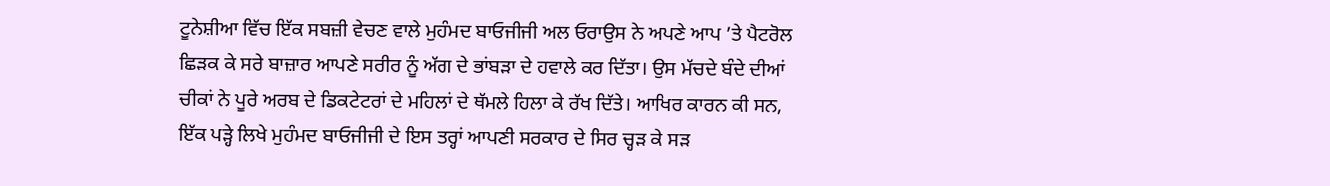ਟੂਨੇਸ਼ੀਆ ਵਿੱਚ ਇੱਕ ਸਬਜ਼ੀ ਵੇਚਣ ਵਾਲੇ ਮੁਹੰਮਦ ਬਾਓਜੀਜੀ ਅਲ ਓਰਾਉਸ ਨੇ ਅਪਣੇ ਆਪ ’ਤੇ ਪੈਟਰੋਲ ਛਿੜਕ ਕੇ ਸਰੇ ਬਾਜ਼ਾਰ ਆਪਣੇ ਸਰੀਰ ਨੂੰ ਅੱਗ ਦੇ ਭਾਂਬੜਾ ਦੇ ਹਵਾਲੇ ਕਰ ਦਿੱਤਾ। ਉਸ ਮੱਚਦੇ ਬੰਦੇ ਦੀਆਂ ਚੀਕਾਂ ਨੇ ਪੂਰੇ ਅਰਬ ਦੇ ਡਿਕਟੇਟਰਾਂ ਦੇ ਮਹਿਲਾਂ ਦੇ ਥੱਮਲੇ ਹਿਲਾ ਕੇ ਰੱਖ ਦਿੱਤੇ। ਆਖਿਰ ਕਾਰਨ ਕੀ ਸਨ, ਇੱਕ ਪੜ੍ਹੇ ਲਿਖੇ ਮੁਹੰਮਦ ਬਾਓਜੀਜੀ ਦੇ ਇਸ ਤਰ੍ਹਾਂ ਆਪਣੀ ਸਰਕਾਰ ਦੇ ਸਿਰ ਚ੍ਹੜ ਕੇ ਸੜ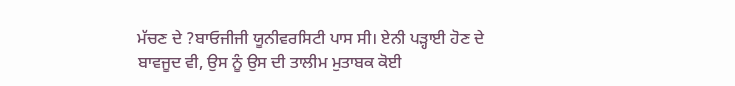ਮੱਚਣ ਦੇ ?ਬਾਓਜੀਜੀ ਯੂਨੀਵਰਸਿਟੀ ਪਾਸ ਸੀ। ਏਨੀ ਪੜ੍ਹਾਈ ਹੋਣ ਦੇ ਬਾਵਜੂਦ ਵੀ, ਉਸ ਨੂੰ ਉਸ ਦੀ ਤਾਲੀਮ ਮੁਤਾਬਕ ਕੋਈ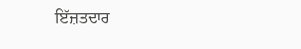ਇੱਜ਼ਤਦਾਰ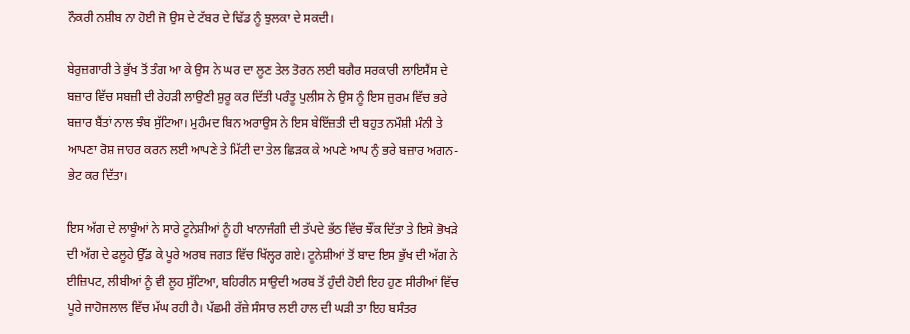ਨੌਕਰੀ ਨਸ਼ੀਬ ਨਾ ਹੋਈ ਜੋ ਉਸ ਦੇ ਟੱਬਰ ਦੇ ਢਿੱਡ ਨੂੰ ਝੁਲਕਾ ਦੇ ਸਕਦੀ।

ਬੇਰੁਜ਼ਗਾਰੀ ਤੇ ਭੁੱਖ ਤੋਂ ਤੰਗ ਆ ਕੇ ਉਸ ਨੇ ਘਰ ਦਾ ਲੂਣ ਤੇਲ ਤੋਰਨ ਲਈ ਬਗੈਰ ਸਰਕਾਰੀ ਲਾਇਸੈਂਸ ਦੇ ਬਜ਼ਾਰ ਵਿੱਚ ਸਬਜ਼ੀ ਦੀ ਰੇਹੜੀ ਲਾਉਣੀ ਸ਼ੁਰੂ ਕਰ ਦਿੱਤੀ ਪਰੰਤੂ ਪੁਲੀਸ ਨੇ ਉਸ ਨੂੰ ਇਸ ਜ਼ੁਰਮ ਵਿੱਚ ਭਰੇ ਬਜ਼ਾਰ ਬੈਂਤਾਂ ਨਾਲ ਝੰਬ ਸੁੱਟਿਆ। ਮੁਹੰਮਦ ਬਿਨ ਅਰਾਉਸ ਨੇ ਇਸ ਬੇਇੱਜ਼ਤੀ ਦੀ ਬਹੁਤ ਨਮੌਸ਼ੀ ਮੰਨੀ ਤੇ ਆਪਣਾ ਰੋਸ਼ ਜਾਹਰ ਕਰਨ ਲਈ ਆਪਣੇ ਤੇ ਮਿੱਟੀ ਦਾ ਤੇਲ ਛਿੜਕ ਕੇ ਅਪਣੇ ਆਪ ਨੁੰ ਭਰੇ ਬਜ਼ਾਰ ਅਗਨ-ਭੇਟ ਕਰ ਦਿੱਤਾ।

ਇਸ ਅੱਗ ਦੇ ਲਾਬੂੰਆਂ ਨੇ ਸਾਰੇ ਟੂਨੇਸ਼ੀਆਂ ਨੂੰ ਹੀ ਖਾਨਾਜੰਗੀ ਦੀ ਤੱਪਦੇ ਭੱਠ ਵਿੱਚ ਝੌਂਕ ਦਿੱਤਾ ਤੇ ਇਸੇ ਭੋਖੜੇ ਦੀ ਅੱਗ ਦੇ ਫਲੂਹੇ ਉੱਡ ਕੇ ਪੂਰੇ ਅਰਬ ਜਗਤ ਵਿੱਚ ਖਿੱਲ੍ਹਰ ਗਏ। ਟੂਨੇਸ਼ੀਆਂ ਤੋਂ ਬਾਦ ਇਸ ਭੁੱਖ ਦੀ ਅੱਗ ਨੇ ਈਜ਼ਿਪਟ, ਲੀਬੀਆਂ ਨੂੰ ਵੀ ਲੂਹ ਸੁੱਟਿਆ, ਬਹਿਰੀਨ ਸਾਉਦੀ ਅਰਬ ਤੋਂ ਹੁੰਦੀ ਹੋਈ ਇਹ ਹੁਣ ਸੀਰੀਆਂ ਵਿੱਚ ਪੂਰੇ ਜਾਹੋਜਲਾਲ ਵਿੱਚ ਮੱਘ ਰਹੀ ਹੈ। ਪੱਛਮੀ ਰੱਜ਼ੇ ਸੰਸਾਰ ਲਈ ਹਾਲ ਦੀ ਘੜੀ ਤਾ ਇਹ ਬਸੰਤਰ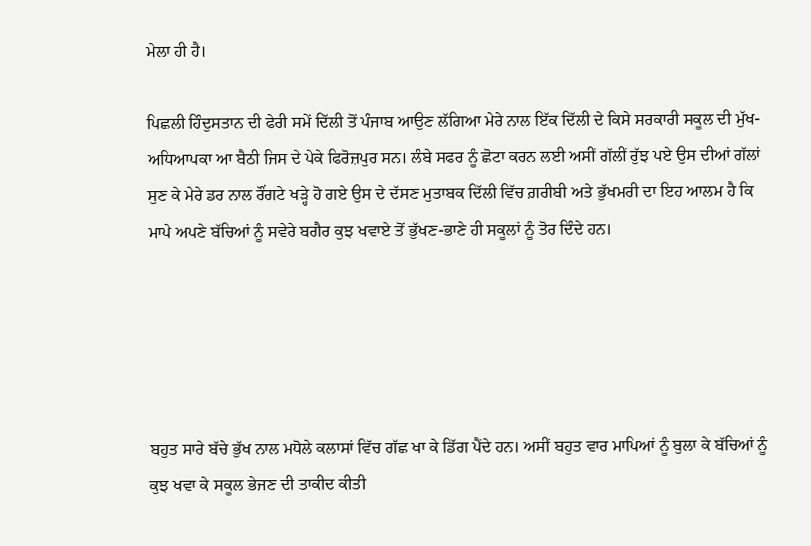ਮੇਲਾ ਹੀ ਹੈ।

ਪਿਛਲੀ ਹਿੰਦੁਸਤਾਨ ਦੀ ਫੇਰੀ ਸਮੇਂ ਦਿੱਲੀ ਤੋਂ ਪੰਜਾਬ ਆਉਣ ਲੱਗਿਆ ਮੇਰੇ ਨਾਲ ਇੱਕ ਦਿੱਲੀ ਦੇ ਕਿਸੇ ਸਰਕਾਰੀ ਸਕੂਲ ਦੀ ਮੁੱਖ-ਅਧਿਆਪਕਾ ਆ ਬੈਠੀ ਜਿਸ ਦੇ ਪੇਕੇ ਫਿਰੋਜ਼ਪੁਰ ਸਨ। ਲੰਬੇ ਸਫਰ ਨੂੰ ਛੋਟਾ ਕਰਨ ਲਈ ਅਸੀਂ ਗੱਲੀਂ ਰੁੱਝ ਪਏ ਉਸ ਦੀਆਂ ਗੱਲਾਂ ਸੁਣ ਕੇ ਮੇਰੇ ਡਰ ਨਾਲ ਰੌਂਗਟੇ ਖੜ੍ਹੇ ਹੋ ਗਏ ਉਸ ਦੇ ਦੱਸਣ ਮੁਤਾਬਕ ਦਿੱਲੀ ਵਿੱਚ ਗ਼ਰੀਬੀ ਅਤੇ ਭੁੱਖਮਰੀ ਦਾ ਇਹ ਆਲਮ ਹੈ ਕਿ ਮਾਪੇ ਅਪਣੇ ਬੱਚਿਆਂ ਨੂੰ ਸਵੇਰੇ ਬਗੈਰ ਕੁਝ ਖਵਾਏ ਤੋਂ ਭੁੱਖਣ-ਭਾਣੇ ਹੀ ਸਕੂਲਾਂ ਨੂੰ ਤੋਰ ਦਿੰਦੇ ਹਨ।





ਬਹੁਤ ਸਾਰੇ ਬੱਚੇ ਭੁੱਖ ਨਾਲ ਮਧੋਲੇ ਕਲਾਸਾਂ ਵਿੱਚ ਗੱਛ ਖਾ ਕੇ ਡਿੱਗ ਪੈਂਦੇ ਹਨ। ਅਸੀਂ ਬਹੁਤ ਵਾਰ ਮਾਪਿਆਂ ਨੂੰ ਬੁਲਾ ਕੇ ਬੱਚਿਆਂ ਨੂੰ ਕੁਝ ਖਵਾ ਕੇ ਸਕੂਲ ਭੇਜਣ ਦੀ ਤਾਕੀਦ ਕੀਤੀ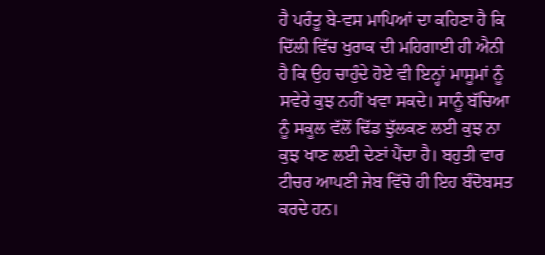ਹੈ ਪਰੰਤੂ ਬੇ-ਵਸ ਮਾਪਿਆਂ ਦਾ ਕਹਿਣਾ ਹੈ ਕਿ ਦਿੱਲੀ ਵਿੱਚ ਖੁਰਾਕ ਦੀ ਮਹਿਗਾਈ ਹੀ ਐਨੀ ਹੈ ਕਿ ਉਹ ਚਾਹੁੰਦੇ ਹੋਏ ਵੀ ਇਨ੍ਹਾਂ ਮਾਸੂਮਾਂ ਨੂੰ ਸਵੇਰੇ ਕੁਝ ਨਹੀਂ ਖਵਾ ਸਕਦੇ। ਸਾਨੂੰ ਬੱਚਿਆ ਨੂੰ ਸਕੂਲ ਵੱਲੋਂ ਢਿੱਡ ਝੁੱਲਕਣ ਲਈ ਕੁਝ ਨਾ ਕੁਝ ਖਾਣ ਲਈ ਦੇਣਾਂ ਪੈਂਦਾ ਹੈ। ਬਹੁਤੀ ਵਾਰ ਟੀਚਰ ਆਪਣੀ ਜੇਬ ਵਿੱਚੋ ਹੀ ਇਹ ਬੰਦੋਬਸਤ ਕਰਦੇ ਹਨ।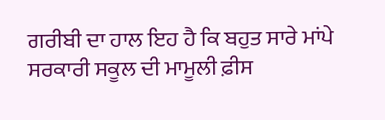ਗਰੀਬੀ ਦਾ ਹਾਲ ਇਹ ਹੈ ਕਿ ਬਹੁਤ ਸਾਰੇ ਮਾਂਪੇ ਸਰਕਾਰੀ ਸਕੂਲ ਦੀ ਮਾਮੂਲੀ ਫ਼ੀਸ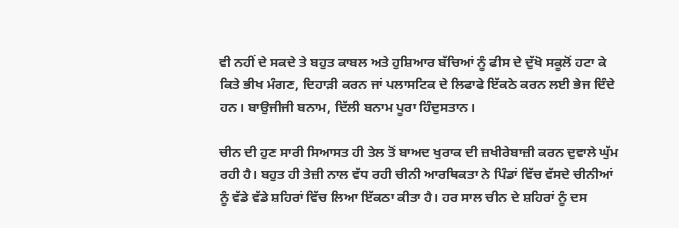ਵੀ ਨਹੀਂ ਦੇ ਸਕਦੇ ਤੇ ਬਹੁਤ ਕਾਬਲ ਅਤੇ ਹੁਸ਼ਿਆਰ ਬੱਚਿਆਂ ਨੂੰ ਫੀਸ ਦੇ ਦੁੱਖੋ ਸਕੂਲੋਂ ਹਟਾ ਕੇ ਕਿਤੇ ਭੀਖ ਮੰਗਣ, ਦਿਹਾੜੀ ਕਰਨ ਜਾਂ ਪਲਾਸਟਿਕ ਦੇ ਲਿਫਾਫੇ ਇੱਕਠੇ ਕਰਨ ਲਈ ਭੇਜ ਦਿੰਦੇ ਹਨ। ਬਾਉਜੀਜੀ ਬਨਾਮ, ਦਿੱਲੀ ਬਨਾਮ ਪੂਰਾ ਹਿੰਦੁਸਤਾਨ।

ਚੀਨ ਦੀ ਹੁਣ ਸਾਰੀ ਸਿਆਸਤ ਹੀ ਤੇਲ ਤੋਂ ਬਾਅਦ ਖੁਰਾਕ ਦੀ ਜ਼ਖੀਰੇਬਾਜ਼ੀ ਕਰਨ ਦੁਵਾਲੇ ਘੁੱਮ ਰਹੀ ਹੈ। ਬਹੁਤ ਹੀ ਤੇਜ਼ੀ ਨਾਲ ਵੱਧ ਰਹੀ ਚੀਨੀ ਆਰਥਿਕਤਾ ਨੇ ਪਿੰਡਾਂ ਵਿੱਚ ਵੱਸਦੇ ਚੀਨੀਆਂ ਨੂੰ ਵੱਡੇ ਵੱਡੇ ਸ਼ਹਿਰਾਂ ਵਿੱਚ ਲਿਆ ਇੱਕਠਾ ਕੀਤਾ ਹੈ। ਹਰ ਸਾਲ ਚੀਨ ਦੇ ਸ਼ਹਿਰਾਂ ਨੂੰ ਦਸ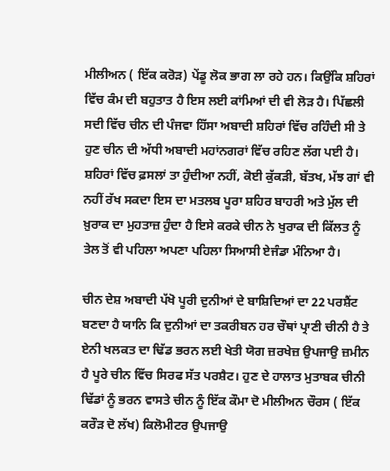ਮੀਲੀਅਨ ( ਇੱਕ ਕਰੋੜ) ਪੇਂਡੂ ਲੋਕ ਭਾਗ ਲਾ ਰਹੇ ਹਨ। ਕਿਉਂਕਿ ਸ਼ਹਿਰਾਂ ਵਿੱਚ ਕੰਮ ਦੀ ਬਹੁਤਾਤ ਹੈ ਇਸ ਲਈ ਕਾਂਮਿਆਂ ਦੀ ਵੀ ਲੋੜ ਹੈ। ਪਿੱਛਲੀ ਸਦੀ ਵਿੱਚ ਚੀਨ ਦੀ ਪੰਜਵਾ ਹਿੱਸਾ ਅਬਾਦੀ ਸ਼ਹਿਰਾਂ ਵਿੱਚ ਰਹਿੰਦੀ ਸੀ ਤੇ ਹੁਣ ਚੀਨ ਦੀ ਅੱਧੀ ਅਬਾਦੀ ਮਹਾਂਨਗਰਾਂ ਵਿੱਚ ਰਹਿਣ ਲੱਗ ਪਈ ਹੈ। ਸ਼ਹਿਰਾਂ ਵਿੱਚ ਫ਼ਸਲਾਂ ਤਾ ਹੁੰਦੀਆ ਨਹੀਂ, ਕੋਈ ਕੁੱਕੜੀ, ਬੱਤਖ, ਮੱਝ ਗਾਂ ਵੀ ਨਹੀਂ ਰੱਖ ਸਕਦਾ ਇਸ ਦਾ ਮਤਲਬ ਪੂਰਾ ਸ਼ਹਿਰ ਬਾਹਰੀ ਅਤੇ ਮੁੱਲ ਦੀ ਖ਼ੁਰਾਕ ਦਾ ਮੁਹਤਾਜ਼ ਹੁੰਦਾ ਹੈ ਇਸੇ ਕਰਕੇ ਚੀਨ ਨੇ ਖੁਰਾਕ ਦੀ ਕਿੱਲਤ ਨੂੰ ਤੇਲ ਤੋਂ ਵੀ ਪਹਿਲਾ ਅਪਣਾ ਪਹਿਲਾ ਸਿਆਸੀ ਏਜੰਡਾ ਮੰਨਿਆ ਹੈ।

ਚੀਨ ਦੇਸ਼ ਅਬਾਦੀ ਪੱਖੋ ਪੂਰੀ ਦੁਨੀਆਂ ਦੇ ਬਾਸ਼ਿਦਿਆਂ ਦਾ 22 ਪਰਸ਼ੈਂਟ ਬਣਦਾ ਹੈ ਯਾਨਿ ਕਿ ਦੁਨੀਆਂ ਦਾ ਤਕਰੀਬਨ ਹਰ ਚੌਥਾਂ ਪ੍ਰਾਣੀ ਚੀਨੀ ਹੈ ਤੇ ਏਨੀ ਖਲਕਤ ਦਾ ਢਿੱਡ ਭਰਨ ਲਈ ਖੇਤੀ ਯੋਗ ਜ਼ਰਖੇਜ਼ ਉਪਜਾਉ ਜ਼ਮੀਨ ਹੈ ਪੂਰੇ ਚੀਨ ਵਿੱਚ ਸਿਰਫ ਸੱਤ ਪਰਸ਼ੈਟ। ਹੁਣ ਦੇ ਹਾਲਾਤ ਮੁਤਾਬਕ ਚੀਨੀ ਢਿੱਡਾਂ ਨੂੰ ਭਰਨ ਵਾਸਤੇ ਚੀਨ ਨੂੰ ਇੱਕ ਕੌਮਾ ਦੋ ਮੀਲੀਅਨ ਚੌਰਸ ( ਇੱਕ ਕਰੌੜ ਦੋ ਲੱਖ) ਕਿਲੋਮੀਟਰ ਉਪਜਾਉ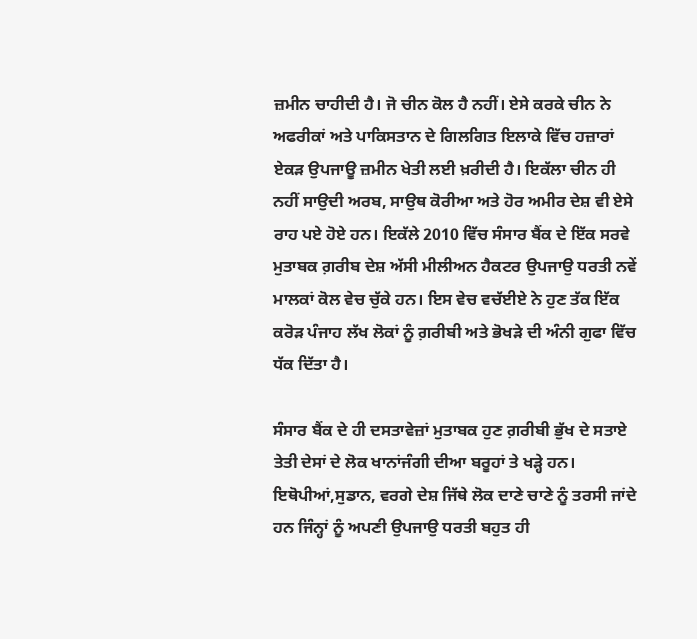ਜ਼ਮੀਨ ਚਾਹੀਦੀ ਹੈ। ਜੋ ਚੀਨ ਕੋਲ ਹੈ ਨਹੀਂ। ਏਸੇ ਕਰਕੇ ਚੀਨ ਨੇ ਅਫਰੀਕਾਂ ਅਤੇ ਪਾਕਿਸਤਾਨ ਦੇ ਗਿਲਗਿਤ ਇਲਾਕੇ ਵਿੱਚ ਹਜ਼ਾਰਾਂ ਏਕੜ ਉਪਜਾਊ ਜ਼ਮੀਨ ਖੇਤੀ ਲਈ ਖ਼ਰੀਦੀ ਹੈ। ਇਕੱਲਾ ਚੀਨ ਹੀ ਨਹੀਂ ਸਾਉਦੀ ਅਰਬ, ਸਾਉਥ ਕੋਰੀਆ ਅਤੇ ਹੋਰ ਅਮੀਰ ਦੇਸ਼ ਵੀ ਏਸੇ ਰਾਹ ਪਏ ਹੋਏ ਹਨ। ਇਕੱਲੇ 2010 ਵਿੱਚ ਸੰਸਾਰ ਬੈਂਕ ਦੇ ਇੱਕ ਸਰਵੇ ਮੁਤਾਬਕ ਗ਼ਰੀਬ ਦੇਸ਼ ਅੱਸੀ ਮੀਲੀਅਨ ਹੈਕਟਰ ਉਪਜਾਉ ਧਰਤੀ ਨਵੇਂ ਮਾਲਕਾਂ ਕੋਲ ਵੇਚ ਚੁੱਕੇ ਹਨ। ਇਸ ਵੇਚ ਵਚੱਈਏ ਨੇ ਹੁਣ ਤੱਕ ਇੱਕ ਕਰੋੜ ਪੰਜਾਹ ਲੱਖ ਲੋਕਾਂ ਨੂੰ ਗ਼ਰੀਬੀ ਅਤੇ ਭੋਖੜੇ ਦੀ ਅੰਨੀ ਗੁਫਾ ਵਿੱਚ ਧੱਕ ਦਿੱਤਾ ਹੈ।

ਸੰਸਾਰ ਬੈਂਕ ਦੇ ਹੀ ਦਸਤਾਵੇਜ਼ਾਂ ਮੁਤਾਬਕ ਹੁਣ ਗ਼ਰੀਬੀ ਭੁੱਖ ਦੇ ਸਤਾਏ ਤੇਤੀ ਦੇਸਾਂ ਦੇ ਲੋਕ ਖਾਨਾਂਜੰਗੀ ਦੀਆ ਬਰੂਹਾਂ ਤੇ ਖੜ੍ਹੇ ਹਨ। ਇਥੋਪੀਆਂ,ਸੁਡਾਨ, ਵਰਗੇ ਦੇਸ਼ ਜਿੱਥੇ ਲੋਕ ਦਾਣੇ ਚਾਣੇ ਨੂੰ ਤਰਸੀ ਜਾਂਦੇ ਹਨ ਜਿੰਨ੍ਹਾਂ ਨੂੰ ਅਪਣੀ ਉਪਜਾਉ ਧਰਤੀ ਬਹੁਤ ਹੀ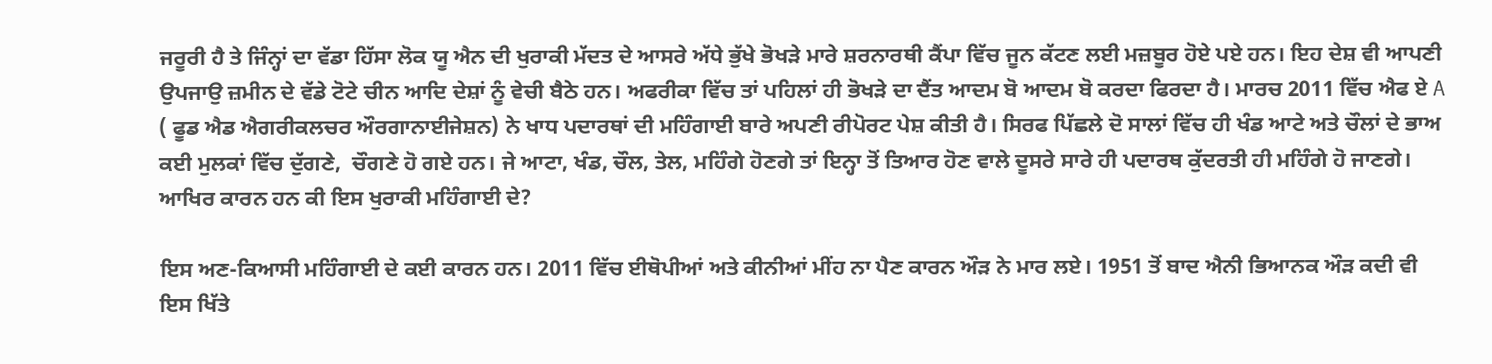ਜਰੂਰੀ ਹੈ ਤੇ ਜਿੰਨ੍ਹਾਂ ਦਾ ਵੱਡਾ ਹਿੱਸਾ ਲੋਕ ਯੂ ਐਨ ਦੀ ਖੁਰਾਕੀ ਮੱਦਤ ਦੇ ਆਸਰੇ ਅੱਧੇ ਭੁੱਖੇ ਭੋਖੜੇ ਮਾਰੇ ਸ਼ਰਨਾਰਥੀ ਕੈਂਪਾ ਵਿੱਚ ਜੂਨ ਕੱਟਣ ਲਈ ਮਜ਼ਬੂਰ ਹੋਏ ਪਏ ਹਨ। ਇਹ ਦੇਸ਼ ਵੀ ਆਪਣੀ ਉਪਜਾਉ ਜ਼ਮੀਨ ਦੇ ਵੱਡੇ ਟੋਟੇ ਚੀਨ ਆਦਿ ਦੇਸ਼ਾਂ ਨੂੰ ਵੇਚੀ ਬੈਠੇ ਹਨ। ਅਫਰੀਕਾ ਵਿੱਚ ਤਾਂ ਪਹਿਲਾਂ ਹੀ ਭੋਖੜੇ ਦਾ ਦੈਂਤ ਆਦਮ ਬੋ ਆਦਮ ਬੋ ਕਰਦਾ ਫਿਰਦਾ ਹੈ। ਮਾਰਚ 2011 ਵਿੱਚ ਐਫ ਏ A ( ਫੂਡ ਐਡ ਐਗਰੀਕਲਚਰ ਔਰਗਾਨਾਈਜੇਸ਼ਨ) ਨੇ ਖਾਧ ਪਦਾਰਥਾਂ ਦੀ ਮਹਿੰਗਾਈ ਬਾਰੇ ਅਪਣੀ ਰੀਪੋਰਟ ਪੇਸ਼ ਕੀਤੀ ਹੈ। ਸਿਰਫ ਪਿੱਛਲੇ ਦੋ ਸਾਲਾਂ ਵਿੱਚ ਹੀ ਖੰਡ ਆਟੇ ਅਤੇ ਚੌਲਾਂ ਦੇ ਭਾਅ  ਕਈ ਮੁਲਕਾਂ ਵਿੱਚ ਦੁੱਗਣੇ,  ਚੌਗਣੇ ਹੋ ਗਏ ਹਨ। ਜੇ ਆਟਾ, ਖੰਡ, ਚੌਲ, ਤੇਲ, ਮਹਿੰਗੇ ਹੋਣਗੇ ਤਾਂ ਇਨ੍ਹਾ ਤੋਂ ਤਿਆਰ ਹੋਣ ਵਾਲੇ ਦੂਸਰੇ ਸਾਰੇ ਹੀ ਪਦਾਰਥ ਕੁੱਦਰਤੀ ਹੀ ਮਹਿੰਗੇ ਹੋ ਜਾਣਗੇ। ਆਖਿਰ ਕਾਰਨ ਹਨ ਕੀ ਇਸ ਖੁਰਾਕੀ ਮਹਿੰਗਾਈ ਦੇ?

ਇਸ ਅਣ-ਕਿਆਸੀ ਮਹਿੰਗਾਈ ਦੇ ਕਈ ਕਾਰਨ ਹਨ। 2011 ਵਿੱਚ ਈਥੋਪੀਆਂ ਅਤੇ ਕੀਨੀਆਂ ਮੀਂਹ ਨਾ ਪੈਣ ਕਾਰਨ ਔੜ ਨੇ ਮਾਰ ਲਏ। 1951 ਤੋਂ ਬਾਦ ਐਨੀ ਭਿਆਨਕ ਔੜ ਕਦੀ ਵੀ ਇਸ ਖਿੱਤੇ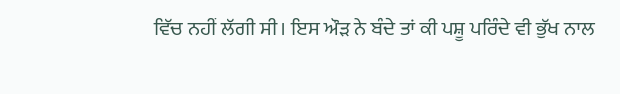ਵਿੱਚ ਨਹੀਂ ਲੱਗੀ ਸੀ। ਇਸ ਔੜ ਨੇ ਬੰਦੇ ਤਾਂ ਕੀ ਪਸ਼ੂ ਪਰਿੰਦੇ ਵੀ ਭੁੱਖ ਨਾਲ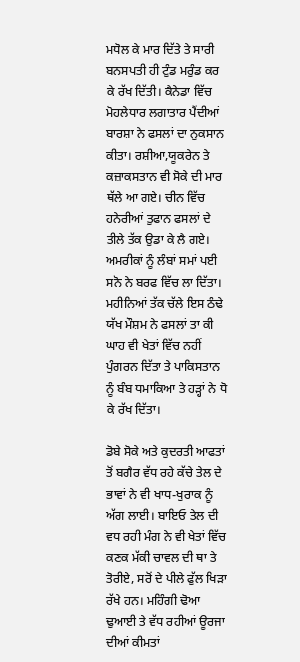ਮਧੋਲ ਕੇ ਮਾਰ ਦਿੱਤੇ ਤੇ ਸਾਰੀ ਬਨਸਪਤੀ ਹੀ ਟੁੰਡ ਮਰੁੰਡ ਕਰ ਕੇ ਰੱਖ ਦਿੱਤੀ। ਕੈਨੇਡਾ ਵਿੱਚ ਮੋਹਲੇਧਾਰ ਲਗਾਤਾਰ ਪੈਂਦੀਆਂ ਬਾਰਸ਼ਾ ਨੇ ਫਸਲਾਂ ਦਾ ਨੁਕਸਾਨ ਕੀਤਾ। ਰਸ਼ੀਆ,ਯੂਕਰੇਨ ਤੇ ਕਜ਼ਾਕਸਤਾਨ ਵੀ ਸੋਕੇ ਦੀ ਮਾਰ ਥੱਲੇ ਆ ਗਏ। ਚੀਨ ਵਿੱਚ ਹਨੇਰੀਆਂ ਤੁਫਾਨ ਫਸਲਾਂ ਦੇ ਤੀਲੇ ਤੱਕ ਉਡਾ ਕੇ ਲੈ ਗਏ। ਅਮਰੀਕਾਂ ਨੂੰ ਲੰਬਾਂ ਸਮਾਂ ਪਈ ਸਨੋ ਨੇ ਬਰਫ ਵਿੱਚ ਲਾ ਦਿੱਤਾ। ਮਹੀਨਿਆਂ ਤੱਕ ਚੱਲੇ ਇਸ ਠੰਢੇ ਯੱਖ ਮੌਸ਼ਮ ਨੇ ਫਸਲਾਂ ਤਾ ਕੀ ਘਾਹ ਵੀ ਖੇਤਾਂ ਵਿੱਚ ਨਹੀਂ ਪੁੰਗਰਨ ਦਿੱਤਾ ਤੇ ਪਾਕਿਸਤਾਨ ਨੂੰ ਬੰਬ ਧਮਾਕਿਆ ਤੇ ਹੜ੍ਹਾਂ ਨੇ ਧੋ ਕੇ ਰੱਖ ਦਿੱਤਾ।

ਡੋਬੇ ਸੋਕੇ ਅਤੇ ਕੁਦਰਤੀ ਆਫਤਾਂ ਤੋਂ ਬਗੈਰ ਵੱਧ ਰਹੇ ਕੱਚੇ ਤੇਲ ਦੇ ਭਾਵਾਂ ਨੇ ਵੀ ਖਾਧ-ਖੁਰਾਕ ਨੂੰ ਅੱਗ ਲਾਈ। ਬਾਇਓ ਤੇਲ ਦੀ ਵਧ ਰਹੀ ਮੰਗ ਨੇ ਵੀ ਖੇਤਾਂ ਵਿੱਚ ਕਣਕ ਮੱਕੀ ਚਾਵਲ ਦੀ ਥਾ ਤੇ ਤੋਰੀਏ, ਸਰੋਂ ਦੇ ਪੀਲੇ ਫੁੱਲ ਖਿੜਾ ਰੱਖੇ ਹਨ। ਮਹਿੰਗੀ ਢੋਆ ਢੁਆਈ ਤੇ ਵੱਧ ਰਹੀਆਂ ਊਰਜਾ ਦੀਆਂ ਕੀਮਤਾਂ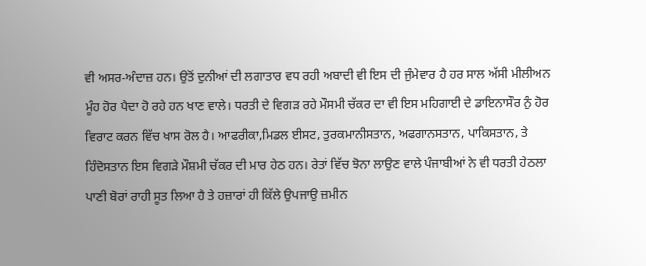ਵੀ ਅਸਰ-ਅੰਦਾਜ਼ ਹਨ। ਉਤੋਂ ਦੁਨੀਆਂ ਦੀ ਲਗਾਤਾਰ ਵਧ ਰਹੀ ਅਬਾਦੀ ਵੀ ਇਸ ਦੀ ਜੁੰਮੇਵਾਰ ਹੈ ਹਰ ਸਾਲ ਅੱਸੀ ਮੀਲੀਅਨ ਮੂੰਹ ਹੋਰ ਪੈਦਾ ਹੋ ਰਹੇ ਹਨ ਖਾਣ ਵਾਲੇ। ਧਰਤੀ ਦੇ ਵਿਗੜ ਰਹੇ ਮੌਸਮੀ ਚੱਕਰ ਦਾ ਵੀ ਇਸ ਮਹਿਗਾਈ ਦੇ ਡਾਇਨਾਸੌਰ ਨੁੰ ਹੋਰ ਵਿਰਾਟ ਕਰਨ ਵਿੱਚ ਖਾਸ ਰੋਲ ਹੈ। ਆਫਰੀਕਾ,ਮਿਡਲ ਈਸਟ, ਤੁਰਕਮਾਨੀਸਤਾਨ, ਅਫਗਾਨਸਤਾਨ, ਪਾਕਿਸਤਾਨ, ਤੇ ਹਿੰਦੋਸਤਾਨ ਇਸ ਵਿਗੜੇ ਮੌਸ਼ਮੀ ਚੱਕਰ ਦੀ ਮਾਰ ਹੇਠ ਹਨ। ਰੇਤਾਂ ਵਿੱਚ ਝੋਨਾ ਲਾਉਣ ਵਾਲੇ ਪੰਜਾਬੀਆਂ ਨੇ ਵੀ ਧਰਤੀ ਹੇਠਲਾ ਪਾਣੀ ਬੋਰਾਂ ਰਾਹੀ ਸੂਤ ਲਿਆ ਹੈ ਤੇ ਹਜ਼ਾਰਾਂ ਹੀ ਕਿੱਲੇ ਉਪਜਾਉ ਜ਼ਮੀਨ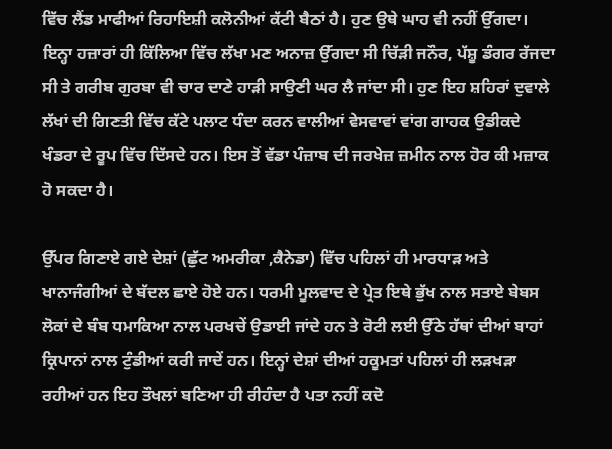ਵਿੱਚ ਲੈਂਡ ਮਾਫੀਆਂ ਰਿਹਾਇਸ਼ੀ ਕਲੋਨੀਆਂ ਕੱਟੀ ਬੈਠਾਂ ਹੈ। ਹੁਣ ਉਥੇ ਘਾਹ ਵੀ ਨਹੀਂ ਉੱਗਦਾ। ਇਨ੍ਹਾ ਹਜ਼ਾਰਾਂ ਹੀ ਕਿੱਲਿਆ ਵਿੱਚ ਲੱਖਾ ਮਣ ਅਨਾਜ਼ ਉੱਗਦਾ ਸੀ ਚਿੱੜੀ ਜਨੌਰ, ਪੱਸ਼ੂ ਡੰਗਰ ਰੱਜਦਾ ਸੀ ਤੇ ਗਰੀਬ ਗੁਰਬਾ ਵੀ ਚਾਰ ਦਾਣੇ ਹਾੜੀ ਸਾਉਣੀ ਘਰ ਲੈ ਜਾਂਦਾ ਸੀ। ਹੁਣ ਇਹ ਸ਼ਹਿਰਾਂ ਦੁਵਾਲੇ ਲੱਖਾਂ ਦੀ ਗਿਣਤੀ ਵਿੱਚ ਕੱਟੇ ਪਲਾਟ ਧੰਦਾ ਕਰਨ ਵਾਲੀਆਂ ਵੇਸਵਾਵਾਂ ਵਾਂਗ ਗਾਹਕ ਉਡੀਕਦੇ ਖੰਡਰਾ ਦੇ ਰੂਪ ਵਿੱਚ ਦਿੱਸਦੇ ਹਨ। ਇਸ ਤੋਂ ਵੱਡਾ ਪੰਜ਼ਾਬ ਦੀ ਜਰਖੇਜ਼ ਜ਼ਮੀਨ ਨਾਲ ਹੋਰ ਕੀ ਮਜ਼ਾਕ ਹੋ ਸਕਦਾ ਹੈ।

ਉੱਪਰ ਗਿਣਾਏ ਗਏ ਦੇਸ਼ਾਂ (ਛੁੱਟ ਅਮਰੀਕਾ ,ਕੈਨੇਡਾ) ਵਿੱਚ ਪਹਿਲਾਂ ਹੀ ਮਾਰਧਾੜ ਅਤੇ ਖਾਨਾਜੰਗੀਆਂ ਦੇ ਬੱਦਲ ਛਾਏ ਹੋਏ ਹਨ। ਧਰਮੀ ਮੂਲਵਾਦ ਦੇ ਪ੍ਰੇਤ ਇਥੇ ਭੁੱਖ ਨਾਲ ਸਤਾਏ ਬੇਬਸ ਲੋਕਾਂ ਦੇ ਬੰਬ ਧਮਾਕਿਆ ਨਾਲ ਪਰਖਚੇਂ ਉਡਾਈ ਜਾਂਦੇ ਹਨ ਤੇ ਰੋਟੀ ਲਈ ਉੱਠੇ ਹੱਥਾਂ ਦੀਆਂ ਬਾਹਾਂ ਕ੍ਰਿਪਾਨਾਂ ਨਾਲ ਟੁੰਡੀਆਂ ਕਰੀ ਜਾਦੇਂ ਹਨ। ਇਨ੍ਹਾਂ ਦੇਸ਼ਾਂ ਦੀਆਂ ਹਕੂਮਤਾਂ ਪਹਿਲਾਂ ਹੀ ਲੜਖੜਾ ਰਹੀਆਂ ਹਨ ਇਹ ਤੌਖਲਾਂ ਬਣਿਆ ਹੀ ਰੀਹੰਦਾ ਹੈ ਪਤਾ ਨਹੀਂ ਕਦੋ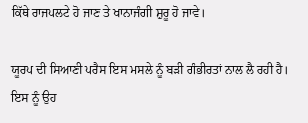ਕਿੱਥੇ ਰਾਜਪਲਟੇ ਹੋ ਜਾਣ ਤੇ ਖਾਨਾਜੰਗੀ ਸ਼ੁਰੂ ਹੋ ਜਾਵੇ।

ਯੂਰਪ ਦੀ ਸਿਆਣੀ ਪਰੈਸ ਇਸ ਮਸਲੇ ਨੂੰ ਬੜੀ ਗੰਭੀਰਤਾਂ ਨਾਲ ਲੈ ਰਹੀ ਹੈ। ਇਸ ਨੂੰ ਉਹ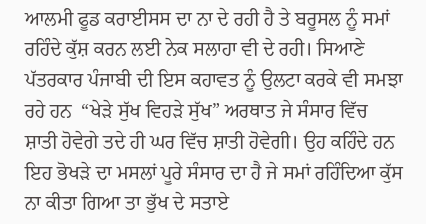ਆਲਮੀ ਫੂਡ ਕਰਾਈਸਸ ਦਾ ਨਾ ਦੇ ਰਹੀ ਹੈ ਤੇ ਬਰੂਸਲ ਨੂੰ ਸਮਾਂ ਰਹਿੰਦੇ ਕੁੱਸ਼ ਕਰਨ ਲਈ ਨੇਕ ਸਲਾਹਾ ਵੀ ਦੇ ਰਹੀ। ਸਿਆਣੇ ਪੱਤਰਕਾਰ ਪੰਜਾਬੀ ਦੀ ਇਸ ਕਹਾਵਤ ਨੂੰ ਉਲਟਾ ਕਰਕੇ ਵੀ ਸਮਝਾ ਰਹੇ ਹਨ  “ਖੇੜੇ ਸੁੱਖ ਵਿਹੜੇ ਸੁੱਖ” ਅਰਥਾਤ ਜੇ ਸੰਸਾਰ ਵਿੱਚ ਸ਼ਾਤੀ ਹੋਵੇਗੇ ਤਦੇ ਹੀ ਘਰ ਵਿੱਚ ਸ਼ਾਤੀ ਹੋਵੇਗੀ। ਉਹ ਕਹਿੰਦੇ ਹਨ ਇਹ ਭੋਖੜੇ ਦਾ ਮਸਲਾਂ ਪੂਰੇ ਸੰਸਾਰ ਦਾ ਹੈ ਜੇ ਸਮਾਂ ਰਹਿੰਦਿਆ ਕੁੱਸ ਨਾ ਕੀਤਾ ਗਿਆ ਤਾ ਭੁੱਖ ਦੇ ਸਤਾਏ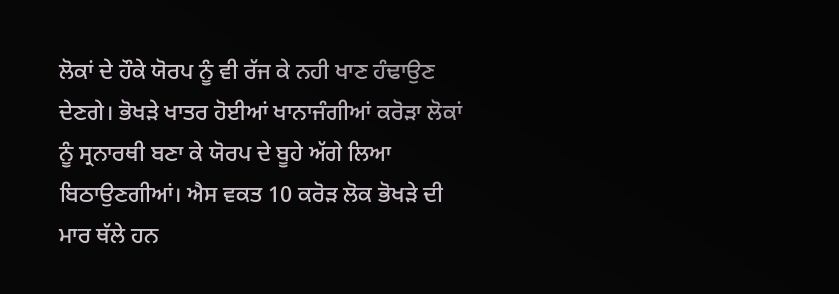ਲੋਕਾਂ ਦੇ ਹੌਕੇ ਯੋਰਪ ਨੂੰ ਵੀ ਰੱਜ ਕੇ ਨਹੀ ਖਾਣ ਹੰਢਾਉਣ ਦੇਣਗੇ। ਭੋਖੜੇ ਖਾਤਰ ਹੋਈਆਂ ਖਾਨਾਜੰਗੀਆਂ ਕਰੋੜਾ ਲੋਕਾਂ ਨੂੰ ਸ੍ਰਨਾਰਥੀ ਬਣਾ ਕੇ ਯੋਰਪ ਦੇ ਬੂਹੇ ਅੱਗੇ ਲਿਆ ਬਿਠਾਉਣਗੀਆਂ। ਐਸ ਵਕਤ 10 ਕਰੋੜ ਲੋਕ ਭੋਖੜੇ ਦੀ ਮਾਰ ਥੱਲੇ ਹਨ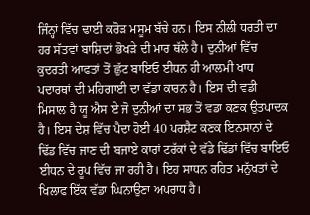ਜਿੰਨ੍ਹਾਂ ਵਿੱਚ ਢਾਈ ਕਰੋੜ ਮਸੂਮ ਬੱਚੇ ਹਨ। ਇਸ ਨੀਲੀ ਧਰਤੀ ਦਾ ਹਰ ਸੱਤਵਾਂ ਬਾਸ਼ਿਦਾਂ ਭੋਖੜੇ ਦੀ ਮਾਰ ਥੱਲੇ ਹੈ। ਦੁਨੀਆਂ ਵਿੱਚ ਕੁਦਰਤੀ ਆਫਤਾਂ ਤੋਂ ਛੁੱਟ ਬਾਇਓ ਈਧਨ ਹੀ ਆਲਮੀ ਖਾਧ ਪਦਾਰਥਾਂ ਦੀ ਮਹਿਗਾਈ ਦਾ ਵੱਡਾ ਕਾਰਨ ਹੈ। ਇਸ ਦੀ ਵਡੀ ਮਿਸਾਲ ਹੈ ਯੂ ਐਸ ਏ ਜੋ ਦੁਨੀਆਂ ਦਾ ਸਭ ਤੋਂ ਵਡਾ ਕਣਕ ਉਤਪਾਦਕ ਹੈ। ਇਸ ਦੇਸ਼ ਵਿੱਚ ਪੈਦਾ ਹੋਈ 40 ਪਰਸ਼ੈਟ ਕਣਕ ਇਨਸਾਨਾਂ ਦੇ ਢਿੱਡ ਵਿੱਚ ਜਾਣ ਦੀ ਬਜਾਏ ਕਾਰਾਂ ਟਰੱਕਾਂ ਦੇ ਵੱਡੇ ਢਿੱਡਾਂ ਵਿੱਚ ਬਾਇਓ ਈਧਨ ਦੇ ਰੂਪ ਵਿੱਚ ਜਾ ਰਹੀ ਹੈ। ਇਹ ਸਾਧਨ ਰਹਿਤ ਮਨੁੱਖਤਾਂ ਦੇ ਖਿਲਾਫ ਇੱਕ ਵੱਡਾ ਘਿਨਾਉਣਾ ਅਪਰਾਧ ਹੈ।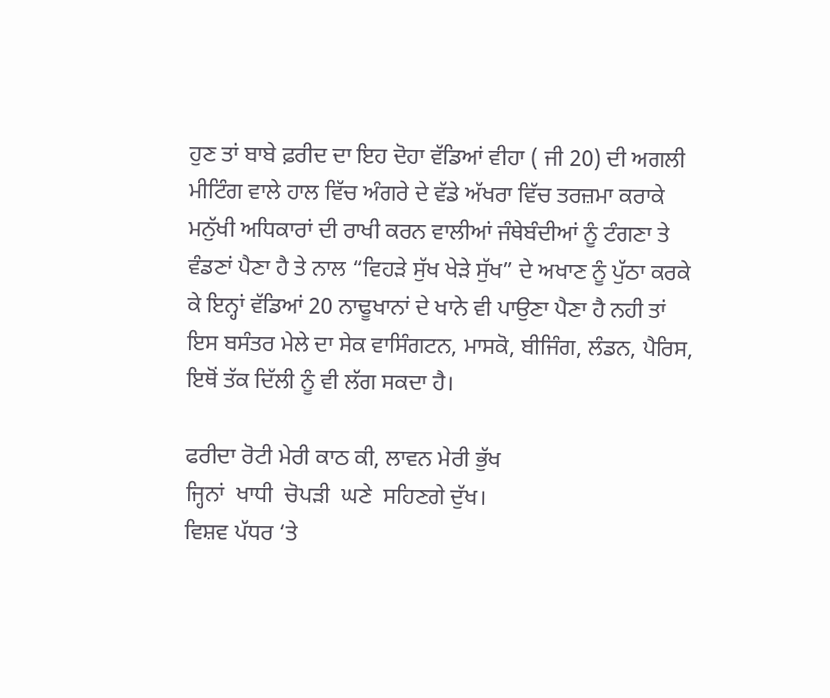ਹੁਣ ਤਾਂ ਬਾਬੇ ਫ਼ਰੀਦ ਦਾ ਇਹ ਦੋਹਾ ਵੱਡਿਆਂ ਵੀਹਾ ( ਜੀ 20) ਦੀ ਅਗਲੀ ਮੀਟਿੰਗ ਵਾਲੇ ਹਾਲ ਵਿੱਚ ਅੰਗਰੇ ਦੇ ਵੱਡੇ ਅੱਖਰਾ ਵਿੱਚ ਤਰਜ਼ਮਾ ਕਰਾਕੇ ਮਨੁੱਖੀ ਅਧਿਕਾਰਾਂ ਦੀ ਰਾਖੀ ਕਰਨ ਵਾਲੀਆਂ ਜੰਥੇਬੰਦੀਆਂ ਨੂੰ ਟੰਗਣਾ ਤੇ ਵੰਡਣਾਂ ਪੈਣਾ ਹੈ ਤੇ ਨਾਲ “ਵਿਹੜੇ ਸੁੱਖ ਖੇੜੇ ਸੁੱਖ” ਦੇ ਅਖਾਣ ਨੂੰ ਪੁੱਠਾ ਕਰਕੇ ਕੇ ਇਨ੍ਹਾਂ ਵੱਡਿਆਂ 20 ਨਾਢੂਖਾਨਾਂ ਦੇ ਖਾਨੇ ਵੀ ਪਾਉਣਾ ਪੈਣਾ ਹੈ ਨਹੀ ਤਾਂ ਇਸ ਬਸੰਤਰ ਮੇਲੇ ਦਾ ਸੇਕ ਵਾਸਿੰਗਟਨ, ਮਾਸਕੋ, ਬੀਜਿੰਗ, ਲੰਡਨ, ਪੈਰਿਸ, ਇਥੋਂ ਤੱਕ ਦਿੱਲੀ ਨੂੰ ਵੀ ਲੱਗ ਸਕਦਾ ਹੈ।

ਫਰੀਦਾ ਰੋਟੀ ਮੇਰੀ ਕਾਠ ਕੀ, ਲਾਵਨ ਮੇਰੀ ਭੁੱਖ
ਜ੍ਹਿਨਾਂ  ਖਾਧੀ  ਚੋਪੜੀ  ਘਣੇ  ਸਹਿਣਗੇ ਦੁੱਖ।
ਵਿਸ਼ਵ ਪੱਧਰ ‘ਤੇ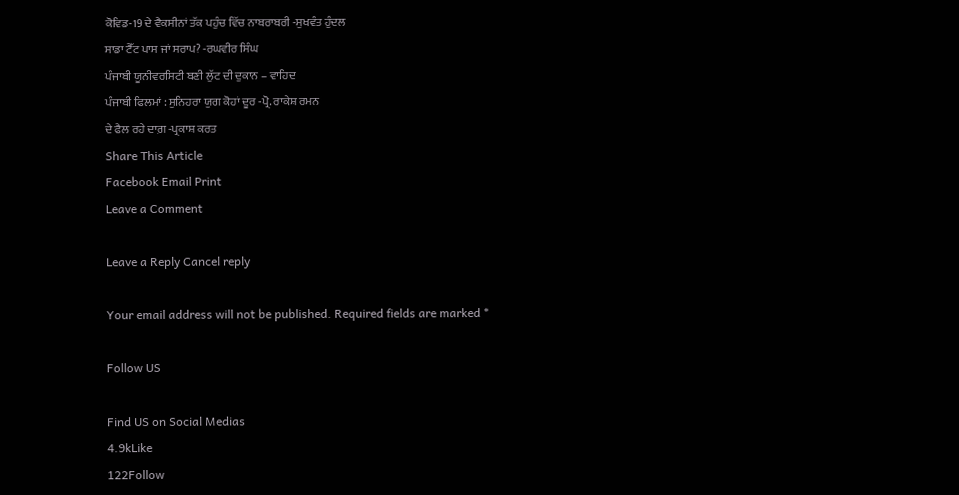ਕੋਵਿਡ-19 ਦੇ ਵੈਕਸੀਨਾਂ ਤੱਕ ਪਹੁੰਚ ਵਿੱਚ ਨਾਬਰਾਬਰੀ -ਸੁਖਵੰਤ ਹੁੰਦਲ
ਸਾਡਾ ਟੈੱਟ ਪਾਸ ਜਾਂ ਸਰਾਪ? -ਰਘਵੀਰ ਸਿੰਘ
ਪੰਜਾਬੀ ਯੂਨੀਵਰਸਿਟੀ ਬਣੀ ਲੁੱਟ ਦੀ ਦੁਕਾਨ – ਵਾਹਿਦ
ਪੰਜਾਬੀ ਫਿਲਮਾਂ : ਸੁਨਿਹਰਾ ਯੁਗ ਕੋਹਾਂ ਦੂਰ -ਪ੍ਰੋ. ਰਾਕੇਸ਼ ਰਮਨ
ਦੇ ਫੈਲ ਰਹੇ ਦਾਗ਼ -ਪ੍ਰਕਾਸ਼ ਕਰਤ
Share This Article
Facebook Email Print
Leave a Comment

Leave a Reply Cancel reply

Your email address will not be published. Required fields are marked *

Follow US

Find US on Social Medias
4.9kLike
122Follow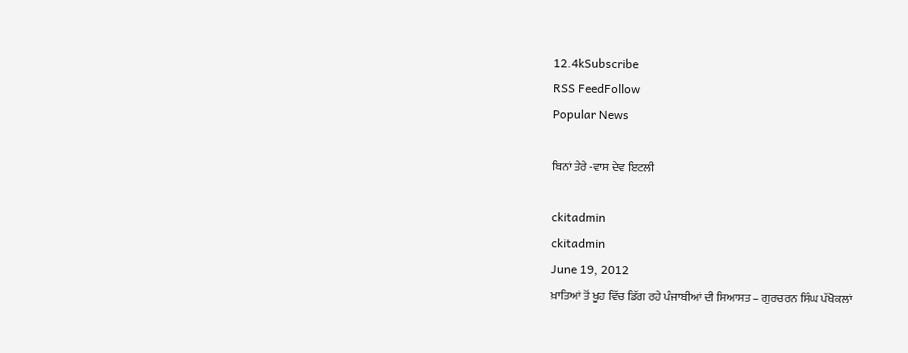12.4kSubscribe
RSS FeedFollow
Popular News

ਬਿਨਾਂ ਤੇਰੇ -ਵਾਸ ਦੇਵ ਇਟਲੀ

ckitadmin
ckitadmin
June 19, 2012
ਖ਼ਾਤਿਆਂ ਤੋਂ ਖੂਹ ਵਿੱਚ ਡਿੱਗ ਰਹੇ ਪੰਜਾਬੀਆਂ ਦੀ ਸਿਆਸਤ – ਗੁਰਚਰਨ ਸਿੰਘ ਪੱਖੋਕਲਾਂ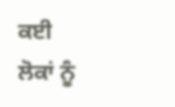ਕਈ ਲੋਕਾਂ ਨੂੰ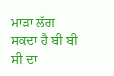ਮਾੜਾ ਲੱਗ ਸਕਦਾ ਹੈ ਬੀ ਬੀ ਸੀ ਦਾ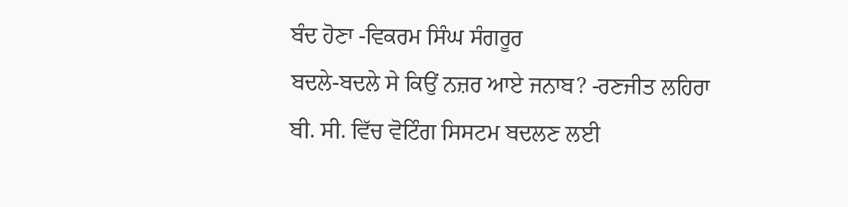ਬੰਦ ਹੋਣਾ -ਵਿਕਰਮ ਸਿੰਘ ਸੰਗਰੂਰ
ਬਦਲੇ-ਬਦਲੇ ਸੇ ਕਿਉਂ ਨਜ਼ਰ ਆਏ ਜਨਾਬ? -ਰਣਜੀਤ ਲਹਿਰਾ
ਬੀ. ਸੀ. ਵਿੱਚ ਵੋਟਿੰਗ ਸਿਸਟਮ ਬਦਲਣ ਲਈ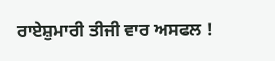ਰਾਏਸ਼ੁਮਾਰੀ ਤੀਜੀ ਵਾਰ ਅਸਫਲ !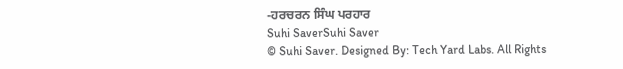-ਹਰਚਰਨ ਸਿੰਘ ਪਰਹਾਰ
Suhi SaverSuhi Saver
© Suhi Saver. Designed By: Tech Yard Labs. All Rights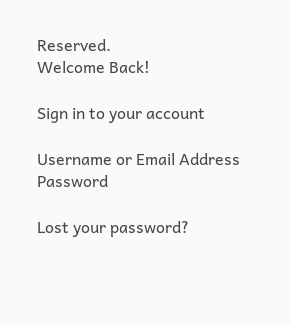Reserved.
Welcome Back!

Sign in to your account

Username or Email Address
Password

Lost your password?